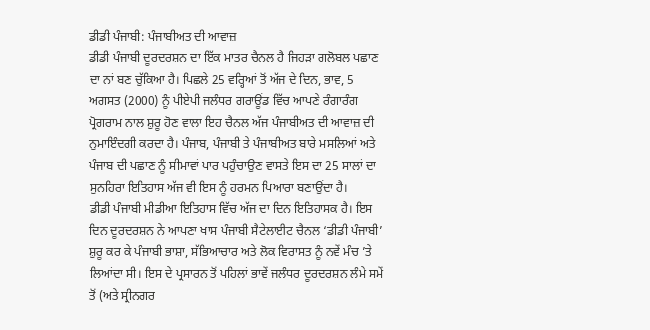ਡੀਡੀ ਪੰਜਾਬੀ: ਪੰਜਾਬੀਅਤ ਦੀ ਆਵਾਜ਼
ਡੀਡੀ ਪੰਜਾਬੀ ਦੂਰਦਰਸ਼ਨ ਦਾ ਇੱਕ ਮਾਤਰ ਚੈਨਲ ਹੈ ਜਿਹੜਾ ਗਲੋਬਲ ਪਛਾਣ ਦਾ ਨਾਂ ਬਣ ਚੁੱਕਿਆ ਹੈ। ਪਿਛਲੇ 25 ਵਰ੍ਹਿਆਂ ਤੋਂ ਅੱਜ ਦੇ ਦਿਨ, ਭਾਵ, 5 ਅਗਸਤ (2000) ਨੂੰ ਪੀਏਪੀ ਜਲੰਧਰ ਗਰਾਊਂਡ ਵਿੱਚ ਆਪਣੇ ਰੰਗਾਰੰਗ ਪ੍ਰੋਗਰਾਮ ਨਾਲ ਸ਼ੁਰੂ ਹੋਣ ਵਾਲਾ ਇਹ ਚੈਨਲ ਅੱਜ ਪੰਜਾਬੀਅਤ ਦੀ ਆਵਾਜ਼ ਦੀ ਨੁਮਾਇੰਦਗੀ ਕਰਦਾ ਹੈ। ਪੰਜਾਬ, ਪੰਜਾਬੀ ਤੇ ਪੰਜਾਬੀਅਤ ਬਾਰੇ ਮਸਲਿਆਂ ਅਤੇ ਪੰਜਾਬ ਦੀ ਪਛਾਣ ਨੂੰ ਸੀਮਾਵਾਂ ਪਾਰ ਪਹੁੰਚਾਉਣ ਵਾਸਤੇ ਇਸ ਦਾ 25 ਸਾਲਾਂ ਦਾ ਸੁਨਹਿਰਾ ਇਤਿਹਾਸ ਅੱਜ ਵੀ ਇਸ ਨੂੰ ਹਰਮਨ ਪਿਆਰਾ ਬਣਾਉਂਦਾ ਹੈ।
ਡੀਡੀ ਪੰਜਾਬੀ ਮੀਡੀਆ ਇਤਿਹਾਸ ਵਿੱਚ ਅੱਜ ਦਾ ਦਿਨ ਇਤਿਹਾਸਕ ਹੈ। ਇਸ ਦਿਨ ਦੂਰਦਰਸ਼ਨ ਨੇ ਆਪਣਾ ਖਾਸ ਪੰਜਾਬੀ ਸੈਟੇਲਾਈਟ ਚੈਨਲ ‘ਡੀਡੀ ਪੰਜਾਬੀ’ ਸ਼ੁਰੂ ਕਰ ਕੇ ਪੰਜਾਬੀ ਭਾਸ਼ਾ, ਸੱਭਿਆਚਾਰ ਅਤੇ ਲੋਕ ਵਿਰਾਸਤ ਨੂੰ ਨਵੇਂ ਮੰਚ ’ਤੇ ਲਿਆਂਦਾ ਸੀ। ਇਸ ਦੇ ਪ੍ਰਸਾਰਨ ਤੋਂ ਪਹਿਲਾਂ ਭਾਵੇਂ ਜਲੰਧਰ ਦੂਰਦਰਸ਼ਨ ਲੰਮੇ ਸਮੇਂ ਤੋਂ (ਅਤੇ ਸ੍ਰੀਨਗਰ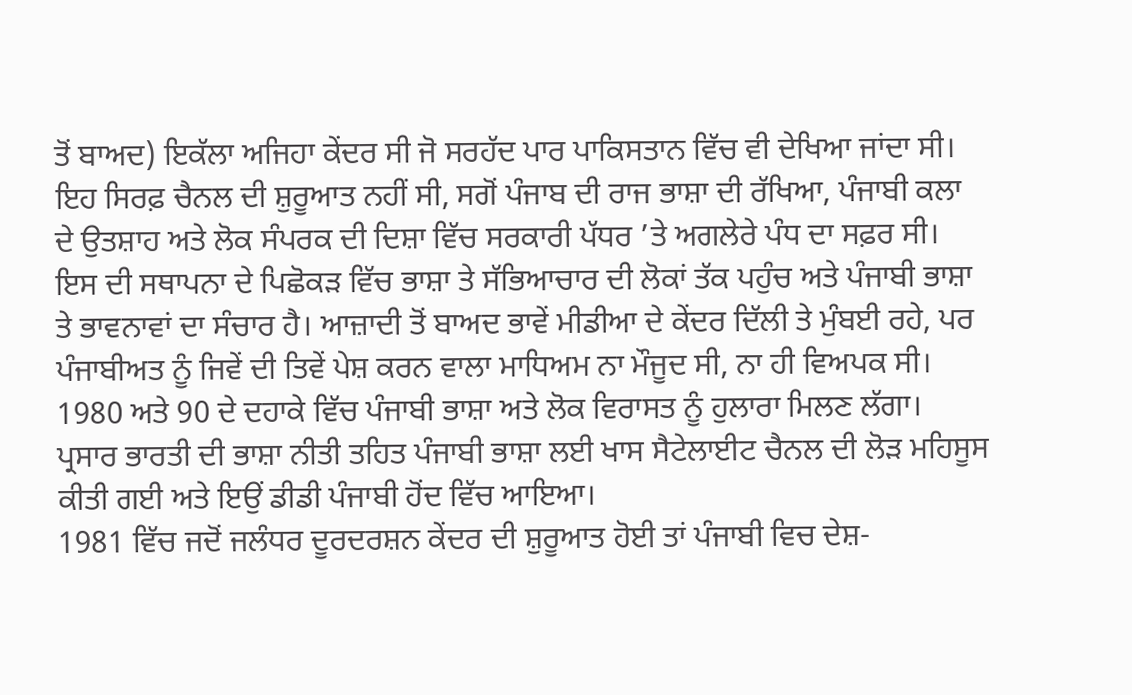ਤੋਂ ਬਾਅਦ) ਇਕੱਲਾ ਅਜਿਹਾ ਕੇਂਦਰ ਸੀ ਜੋ ਸਰਹੱਦ ਪਾਰ ਪਾਕਿਸਤਾਨ ਵਿੱਚ ਵੀ ਦੇਖਿਆ ਜਾਂਦਾ ਸੀ। ਇਹ ਸਿਰਫ਼ ਚੈਨਲ ਦੀ ਸ਼ੁਰੂਆਤ ਨਹੀਂ ਸੀ, ਸਗੋਂ ਪੰਜਾਬ ਦੀ ਰਾਜ ਭਾਸ਼ਾ ਦੀ ਰੱਖਿਆ, ਪੰਜਾਬੀ ਕਲਾ ਦੇ ਉਤਸ਼ਾਹ ਅਤੇ ਲੋਕ ਸੰਪਰਕ ਦੀ ਦਿਸ਼ਾ ਵਿੱਚ ਸਰਕਾਰੀ ਪੱਧਰ ’ਤੇ ਅਗਲੇਰੇ ਪੰਧ ਦਾ ਸਫ਼ਰ ਸੀ।
ਇਸ ਦੀ ਸਥਾਪਨਾ ਦੇ ਪਿਛੋਕੜ ਵਿੱਚ ਭਾਸ਼ਾ ਤੇ ਸੱਭਿਆਚਾਰ ਦੀ ਲੋਕਾਂ ਤੱਕ ਪਹੁੰਚ ਅਤੇ ਪੰਜਾਬੀ ਭਾਸ਼ਾ ਤੇ ਭਾਵਨਾਵਾਂ ਦਾ ਸੰਚਾਰ ਹੈ। ਆਜ਼ਾਦੀ ਤੋਂ ਬਾਅਦ ਭਾਵੇਂ ਮੀਡੀਆ ਦੇ ਕੇਂਦਰ ਦਿੱਲੀ ਤੇ ਮੁੰਬਈ ਰਹੇ, ਪਰ ਪੰਜਾਬੀਅਤ ਨੂੰ ਜਿਵੇਂ ਦੀ ਤਿਵੇਂ ਪੇਸ਼ ਕਰਨ ਵਾਲਾ ਮਾਧਿਅਮ ਨਾ ਮੌਜੂਦ ਸੀ, ਨਾ ਹੀ ਵਿਅਪਕ ਸੀ। 1980 ਅਤੇ 90 ਦੇ ਦਹਾਕੇ ਵਿੱਚ ਪੰਜਾਬੀ ਭਾਸ਼ਾ ਅਤੇ ਲੋਕ ਵਿਰਾਸਤ ਨੂੰ ਹੁਲਾਰਾ ਮਿਲਣ ਲੱਗਾ। ਪ੍ਰਸਾਰ ਭਾਰਤੀ ਦੀ ਭਾਸ਼ਾ ਨੀਤੀ ਤਹਿਤ ਪੰਜਾਬੀ ਭਾਸ਼ਾ ਲਈ ਖਾਸ ਸੈਟੇਲਾਈਟ ਚੈਨਲ ਦੀ ਲੋੜ ਮਹਿਸੂਸ ਕੀਤੀ ਗਈ ਅਤੇ ਇਉਂ ਡੀਡੀ ਪੰਜਾਬੀ ਹੋਂਦ ਵਿੱਚ ਆਇਆ।
1981 ਵਿੱਚ ਜਦੋਂ ਜਲੰਧਰ ਦੂਰਦਰਸ਼ਨ ਕੇਂਦਰ ਦੀ ਸ਼ੁਰੂਆਤ ਹੋਈ ਤਾਂ ਪੰਜਾਬੀ ਵਿਚ ਦੇਸ਼-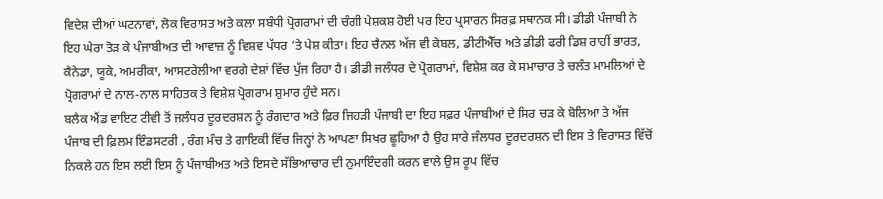ਵਿਦੇਸ਼ ਦੀਆਂ ਘਟਨਾਵਾਂ, ਲੋਕ ਵਿਰਾਸਤ ਅਤੇ ਕਲਾ ਸਬੰਧੀ ਪ੍ਰੋਗਰਾਮਾਂ ਦੀ ਚੰਗੀ ਪੇਸ਼ਕਸ਼ ਹੋਈ ਪਰ ਇਹ ਪ੍ਰਸਾਰਨ ਸਿਰਫ਼ ਸਥਾਨਕ ਸੀ। ਡੀਡੀ ਪੰਜਾਬੀ ਨੇ ਇਹ ਘੇਰਾ ਤੋੜ ਕੇ ਪੰਜਾਬੀਅਤ ਦੀ ਆਵਾਜ਼ ਨੂੰ ਵਿਸ਼ਵ ਪੱਧਰ ’ਤੇ ਪੇਸ਼ ਕੀਤਾ। ਇਹ ਚੈਨਲ ਅੱਜ ਵੀ ਕੇਬਲ, ਡੀਟੀਐੱਚ ਅਤੇ ਡੀਡੀ ਫਰੀ ਡਿਸ਼ ਰਾਹੀਂ ਭਾਰਤ, ਕੈਨੇਡਾ, ਯੂਕੇ, ਅਮਰੀਕਾ, ਆਸਟਰੇਲੀਆ ਵਰਗੇ ਦੇਸ਼ਾਂ ਵਿੱਚ ਪੁੱਜ ਰਿਹਾ ਹੈ। ਡੀਡੀ ਜਲੰਧਰ ਦੇ ਪ੍ਰੋਗਰਾਮਾਂ, ਵਿਸ਼ੇਸ਼ ਕਰ ਕੇ ਸਮਾਚਾਰ ਤੇ ਚਲੰਤ ਮਾਮਲਿਆਂ ਦੇ ਪ੍ਰੋਗਰਾਮਾਂ ਦੇ ਨਾਲ-ਨਾਲ ਸਾਹਿਤਕ ਤੇ ਵਿਸ਼ੇਸ਼ ਪ੍ਰੋਗਰਾਮ ਸ਼ੁਮਾਰ ਹੁੰਦੇ ਸਨ।
ਬਲੈਕ ਐਂਡ ਵਾਇਟ ਟੀਵੀ ਤੋਂ ਜਲੰਧਰ ਦੂਰਦਰਸ਼ਨ ਨੂੰ ਰੰਗਦਾਰ ਅਤੇ ਫ਼ਿਰ ਜਿਹੜੀ ਪੰਜਾਬੀ ਦਾ ਇਹ ਸਫ਼ਰ ਪੰਜਾਬੀਆਂ ਦੇ ਸਿਰ ਚੜ ਕੇ ਬੋਲਿਆ ਤੇ ਅੱਜ ਪੰਜਾਬ ਦੀ ਫ਼ਿਲਮ ਇੰਡਸਟਰੀ , ਰੰਗ ਮੰਚ ਤੇ ਗਾਇਕੀ ਵਿੱਚ ਜਿਨ੍ਹਾਂ ਨੇ ਆਪਣਾ ਸਿਖਰ ਛੂਹਿਆ ਹੈ ਉਹ ਸਾਰੇ ਜੰਲਧਰ ਦੂਰਦਰਸ਼ਨ ਦੀ ਇਸ ਤੇ ਵਿਰਾਸਤ ਵਿੱਚੋਂ ਨਿਕਲੇ ਹਨ ਇਸ ਲਈ ਇਸ ਨੂੰ ਪੰਜਾਬੀਅਤ ਅਤੇ ਇਸਦੇ ਸੱਭਿਆਚਾਰ ਦੀ ਨੁਮਾਇੰਦਗੀ ਕਰਨ ਵਾਲੇ ਉਸ ਰੂਪ ਵਿੱਚ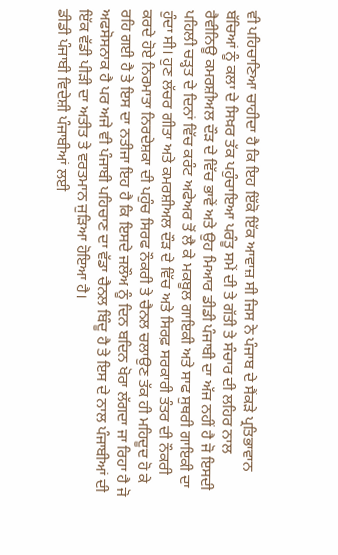ਵੀ ਪਹਿਚਾਣਿਆ ਚਾਹੀਦਾ ਹੈ ਕਿ ਇਹ ਇੱਕੋ ਇੱਕ ਆਵਾਜ਼ ਸੀ ਜਿਸ ਨੇ ਪੰਜਾਬ ਦੇ ਸੈਂਕੜੇ ਪ੍ਰਤਿਭਾਵਾਨ ਬੱਚਿਆਂ ਨੂੰ ਕਲਾ ਦੇ ਸਿਖ਼ਰ ਤੱਕ ਪਹੁੰਚਾਇਆ ਪਰੰਤੂ ਸਮੇਂ ਦੀ ਤੇ ਗੱਤੀ ਤੇ ਸੰਚਾਰ ਦੀ ਲਹਿਰ ਨਾਲ ਰੈਵੀਨਿਊ ਕਮਰਸ਼ੀਅਲ ਦੌੜ ਦੇ ਵਿੱਚ ਭਾਵੇਂ ਅਤੇ ਉਹ ਮਿਆਰ ਡੀਡੀ ਪੰਜਾਬੀ ਦਾ ਅੱਜ ਨਹੀਂ ਹੈ ਜੋ ਇਸਦੀ ਪਹਿਲੀ ਚੜ੍ਹਤ ਦੇ ਦਿਨਾਂ ਵਿੱਚ ਕਰੰਟ ਅਫੇਅਰ ਤੋਂ ਲੈ ਕੇ ਮਕਬੂਲ ਗਾਇਕੀ ਅਤੇ ਸਾਫ ਸੁਥਰੀ ਗਾਇਕੀ ਦਾ ਹੁੰਦਾ ਸੀ। ਹੁਣ ਲੱਚਰ ਗੀਤਾ ਅਤੇ ਕਮਰਸ਼ੀਅਲ ਦੌੜ ਦੇ ਵਿੱਚ ਅਤੇ ਸਿਰਫ਼ ਸਰਕਾਰੀ ਤੰਤਰ ਦੀ ਨੌਕਰੀ ਕਰਦੇ ਹੋਏ ਨਿਰਮਾਤਾ ਨਿਰਦੇਸ਼ਕਾ ਦੀ ਪਹੁੰਚ ਸਿਰਫ ਨੌਕਰੀ ਤੇ ਚੈਨਲ ਚਲਾਉਣ ਤੱਕ ਹੀ ਮਹਿਦੂਦ ਹੋ ਕੇ ਰਹਿ ਗਈ ਹੈ ਤੇ ਇਸ ਦਾ ਨਤੀਜਾ ਇਹ ਹੈ ਕਿ ਇਸਦੇ ਜਲੌਅ ਨੂੰ ਦਿਨ ਬਦਿਨ ਖੋਰਾ ਲੱਗਦਾ ਜਾ ਰਿਹਾ ਹੈ ਜੋ ਅਫਸੋਸਨਾਕ ਹੈ ਪਰ ਅਜੇ ਵੀ ਪੰਜਾਬੀ ਪਹਿਚਾਣ ਦਾ ਵੱਡਾ ਚੈਨਲ ਬਿੰਦੂ ਹੈ ਤੇ ਇਸ ਦੇ ਨਾਲ ਪੰਜਾਬੀਆਂ ਦੀ ਇੱਕ ਵੱਡੀ ਪੀੜੀ ਦਾ ਅਤੀਤ ਤੇ ਵਰਤਮਾਨ ਜੁੜਿਆ ਹੋਇਆ ਹੈ।
ਡੀਡੀ ਪੰਜਾਬੀ ਵਿਦੇਸ਼ੀ ਪੰਜਾਬੀਆਂ ਲਈ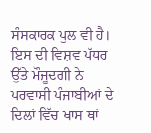ਸੰਸਕਾਰਕ ਪੁਲ ਵੀ ਹੈ। ਇਸ ਦੀ ਵਿਸ਼ਵ ਪੱਧਰ ਉੱਤੇ ਮੌਜੂਦਗੀ ਨੇ ਪਰਵਾਸੀ ਪੰਜਾਬੀਆਂ ਦੇ ਦਿਲਾਂ ਵਿੱਚ ਖਾਸ ਥਾਂ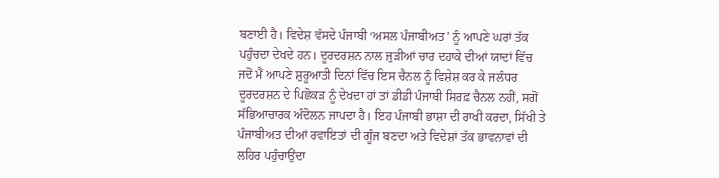ਬਣਾਈ ਹੈ। ਵਿਦੇਸ਼ ਵੱਸਦੇ ਪੰਜਾਬੀ ‘ਅਸਲ ਪੰਜਾਬੀਅਤ’ ਨੂੰ ਆਪਣੇ ਘਰਾਂ ਤੱਕ ਪਹੁੰਚਦਾ ਦੇਖਦੇ ਹਨ। ਦੂਰਦਰਸ਼ਨ ਨਾਲ ਜੁੜੀਆਂ ਚਾਰ ਦਹਾਕੇ ਦੀਆਂ ਯਾਦਾਂ ਵਿੱਚ ਜਦੋਂ ਮੈਂ ਆਪਣੇ ਸ਼ੁਰੂਆਤੀ ਦਿਨਾਂ ਵਿੱਚ ਇਸ ਚੈਨਲ ਨੂੰ ਵਿਸ਼ੇਸ਼ ਕਰ ਕੇ ਜਲੰਧਰ ਦੂਰਦਰਸ਼ਨ ਦੇ ਪਿਛੋਕੜ ਨੂੰ ਦੇਖਦਾ ਹਾਂ ਤਾਂ ਡੀਡੀ ਪੰਜਾਬੀ ਸਿਰਫ਼ ਚੈਨਲ ਨਹੀਂ, ਸਗੋਂ ਸੱਭਿਆਚਾਰਕ ਅੰਦੋਲਨ ਜਾਪਦਾ ਹੈ। ਇਹ ਪੰਜਾਬੀ ਭਾਸ਼ਾ ਦੀ ਰਾਖੀ ਕਰਦਾ, ਸਿੱਖੀ ਤੇ ਪੰਜਾਬੀਅਤ ਦੀਆਂ ਰਵਾਇਤਾਂ ਦੀ ਗੂੰਜ ਬਣਦਾ ਅਤੇ ਵਿਦੇਸ਼ਾਂ ਤੱਕ ਭਾਵਨਾਵਾਂ ਦੀ ਲਹਿਰ ਪਹੁੰਚਾਉਂਦਾ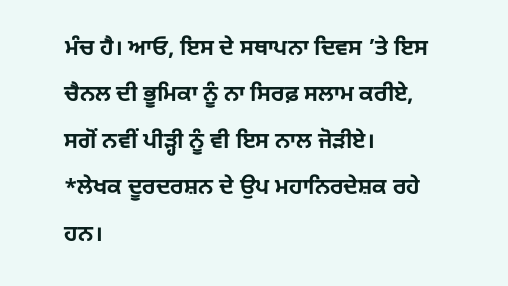ਮੰਚ ਹੈ। ਆਓ, ਇਸ ਦੇ ਸਥਾਪਨਾ ਦਿਵਸ ’ਤੇ ਇਸ ਚੈਨਲ ਦੀ ਭੂਮਿਕਾ ਨੂੰ ਨਾ ਸਿਰਫ਼ ਸਲਾਮ ਕਰੀਏ, ਸਗੋਂ ਨਵੀਂ ਪੀੜ੍ਹੀ ਨੂੰ ਵੀ ਇਸ ਨਾਲ ਜੋੜੀਏ।
*ਲੇਖਕ ਦੂਰਦਰਸ਼ਨ ਦੇ ਉਪ ਮਹਾਨਿਰਦੇਸ਼ਕ ਰਹੇ ਹਨ।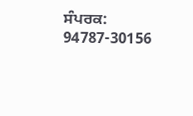ਸੰਪਰਕ: 94787-30156